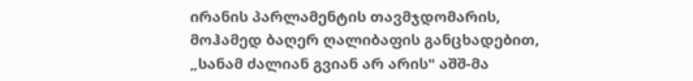ირანის პარლამენტის თავმჯდომარის, მოჰამედ ბაღერ ღალიბაფის განცხადებით, „სანამ ძალიან გვიან არ არის" აშშ-მა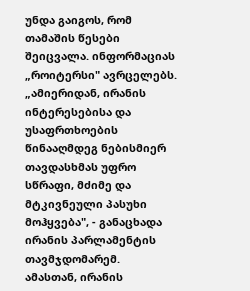უნდა გაიგოს, რომ თამაშის წესები შეიცვალა. ინფორმაციას „როიტერსი" ავრცელებს. „ამიერიდან, ირანის ინტერესებისა და უსაფრთხოების წინააღმდეგ ნებისმიერ თავდასხმას უფრო სწრაფი, მძიმე და მტკივნეული პასუხი მოჰყვება", - განაცხადა ირანის პარლამენტის თავმჯდომარემ.
ამასთან, ირანის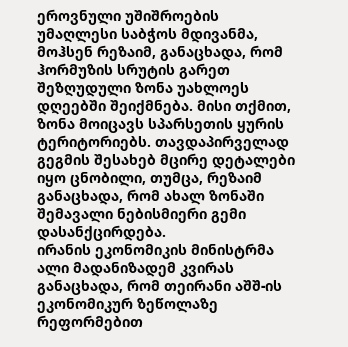ეროვნული უშიშროების უმაღლესი საბჭოს მდივანმა, მოჰსენ რეზაიმ, განაცხადა, რომ ჰორმუზის სრუტის გარეთ შეზღუდული ზონა უახლოეს დღეებში შეიქმნება. მისი თქმით, ზონა მოიცავს სპარსეთის ყურის ტერიტორიებს. თავდაპირველად გეგმის შესახებ მცირე დეტალები იყო ცნობილი, თუმცა, რეზაიმ განაცხადა, რომ ახალ ზონაში შემავალი ნებისმიერი გემი დასანქცირდება.
ირანის ეკონომიკის მინისტრმა ალი მადანიზადემ კვირას განაცხადა, რომ თეირანი აშშ-ის ეკონომიკურ ზეწოლაზე რეფორმებით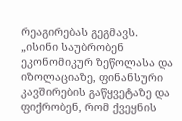რეაგირებას გეგმავს.
„ისინი საუბრობენ ეკონომიკურ ზეწოლასა და იზოლაციაზე, ფინანსური კავშირების გაწყვეტაზე და ფიქრობენ, რომ ქვეყნის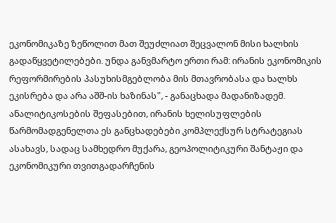ეკონომიკაზე ზეწოლით მათ შეუძლიათ შეცვალონ მისი ხალხის გადაწყვეტილებები. უნდა განვმარტო ერთი რამ: ირანის ეკონომიკის რეფორმირების პასუხისმგებლობა მის მთავრობასა და ხალხს ეკისრება და არა აშშ-ის ხაზინას", - განაცხადა მადანიზადემ.
ანალიტიკოსების შეფასებით, ირანის ხელისუფლების წარმომადგენელთა ეს განცხადებები კომპლექსურ სტრატეგიას ასახავს, სადაც სამხედრო მუქარა, გეოპოლიტიკური შანტაჟი და ეკონომიკური თვითგადარჩენის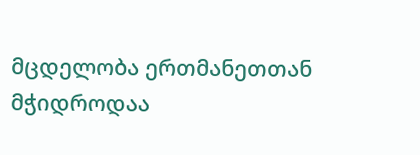მცდელობა ერთმანეთთან მჭიდროდაა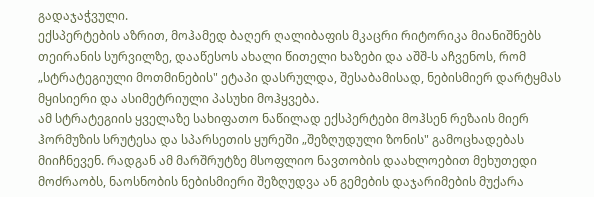გადაჯაჭვული.
ექსპერტების აზრით, მოჰამედ ბაღერ ღალიბაფის მკაცრი რიტორიკა მიანიშნებს თეირანის სურვილზე, დააწესოს ახალი წითელი ხაზები და აშშ-ს აჩვენოს, რომ „სტრატეგიული მოთმინების" ეტაპი დასრულდა, შესაბამისად, ნებისმიერ დარტყმას მყისიერი და ასიმეტრიული პასუხი მოჰყვება.
ამ სტრატეგიის ყველაზე სახიფათო ნაწილად ექსპერტები მოჰსენ რეზაის მიერ ჰორმუზის სრუტესა და სპარსეთის ყურეში „შეზღუდული ზონის" გამოცხადებას მიიჩნევენ. რადგან ამ მარშრუტზე მსოფლიო ნავთობის დაახლოებით მეხუთედი მოძრაობს, ნაოსნობის ნებისმიერი შეზღუდვა ან გემების დაჯარიმების მუქარა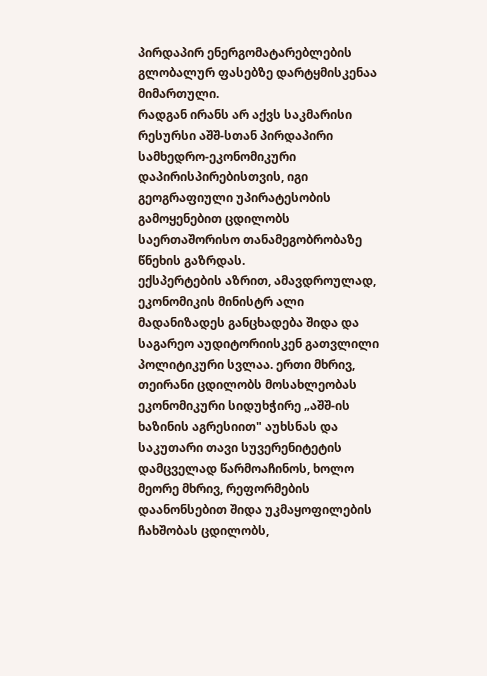პირდაპირ ენერგომატარებლების გლობალურ ფასებზე დარტყმისკენაა მიმართული.
რადგან ირანს არ აქვს საკმარისი რესურსი აშშ-სთან პირდაპირი სამხედრო-ეკონომიკური დაპირისპირებისთვის, იგი გეოგრაფიული უპირატესობის გამოყენებით ცდილობს საერთაშორისო თანამეგობრობაზე წნეხის გაზრდას.
ექსპერტების აზრით, ამავდროულად, ეკონომიკის მინისტრ ალი მადანიზადეს განცხადება შიდა და საგარეო აუდიტორიისკენ გათვლილი პოლიტიკური სვლაა. ერთი მხრივ, თეირანი ცდილობს მოსახლეობას ეკონომიკური სიდუხჭირე „აშშ-ის ხაზინის აგრესიით" აუხსნას და საკუთარი თავი სუვერენიტეტის დამცველად წარმოაჩინოს, ხოლო მეორე მხრივ, რეფორმების დაანონსებით შიდა უკმაყოფილების ჩახშობას ცდილობს,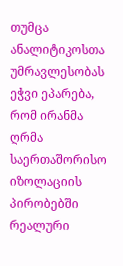თუმცა ანალიტიკოსთა უმრავლესობას ეჭვი ეპარება, რომ ირანმა ღრმა საერთაშორისო იზოლაციის პირობებში რეალური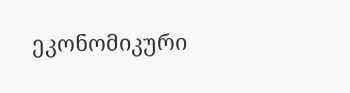ეკონომიკური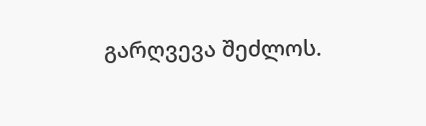გარღვევა შეძლოს.